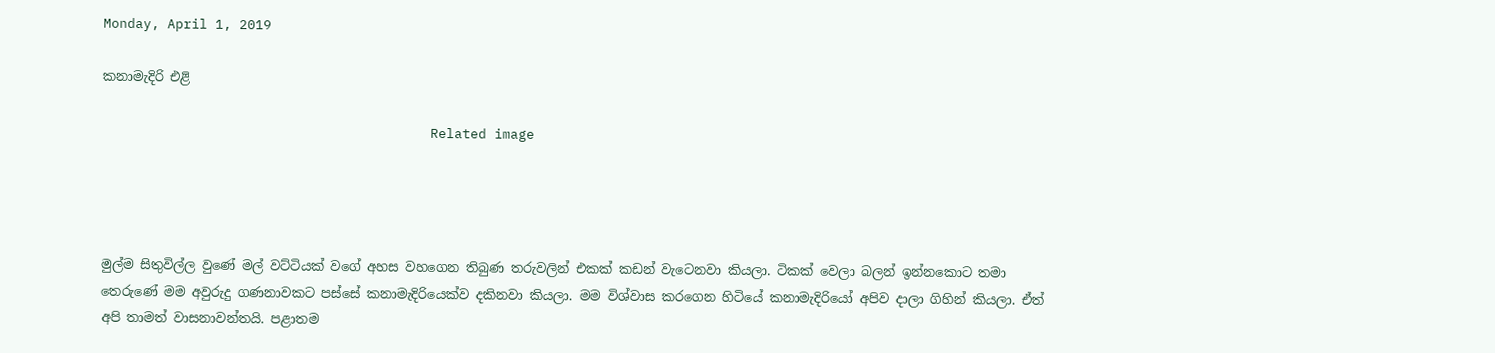Monday, April 1, 2019

කනාමැදිරි එළි

                                         Related image




මුල්ම සිතුවිල්ල වුණේ මල් වට්ටියක් වගේ අහස වහගෙන තිබුණ තරුවලින් එකක් කඩන් වැටෙනවා කියලා. ටිකක් වෙලා බලන් ඉන්නකොට තමා තෙරුණේ මම අවුරුදු ගණනාවකට පස්සේ කනාමැදිරියෙක්ව දකිනවා කියලා. මම විශ්වාස කරගෙන හිටියේ කනාමැදිරියෝ අපිව දාලා ගිහින් කියලා. ඒත් අපි තාමත් වාසනාවන්තයි. පළාතම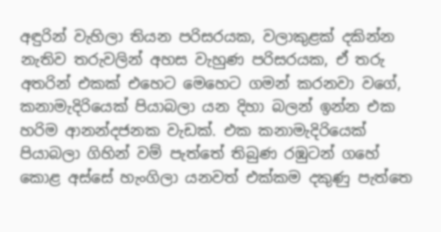අඳුරින් වැහිලා තියන පරිසරයක, වලාකුළක් දකින්න නැතිව තරුවලින් අහස වැහුණ පරිසරයක, ඒ තරු අතරින් එකක් එහෙට මෙහෙට ගමන් කරනවා වගේ, කනාමැදිරියෙක් පියාබලා යන දිහා බලන් ඉන්න එක හරිම ආනන්දජනක වැඩක්. එක කනාමැදිරියෙක් පියාබලා ගිහින් වම් පැත්තේ තිබුණ රඹුටන් ගහේ කොළ අස්සේ හැංගිලා යනවත් එක්කම දකුණු පැත්තෙ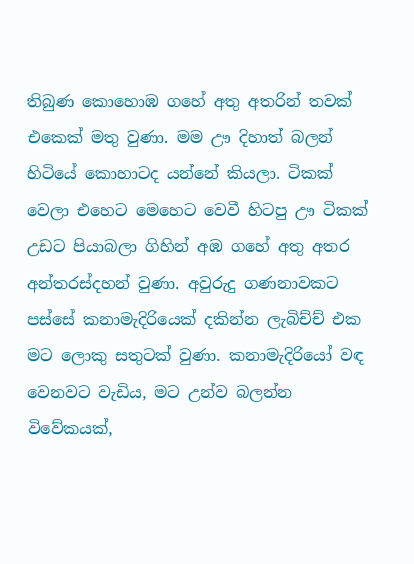තිබුණ කොහොඹ ගහේ අතු අතරින් තවක් එකෙක් මතු වුණා. මම ඌ දිහාත් බලන් හිටියේ කොහාටද යන්නේ කියලා. ටිකක් වෙලා එහෙට මෙහෙට වෙවී හිටපු ඌ ටිකක් උඩට පියාබලා ගිහින් අඹ ගහේ අතු අතර අන්තරස්දහන් වුණා. අවුරුදු ගණනාවකට පස්සේ කනාමැදිරියෙක් දකින්න ලැබිච්ච් එක මට ලොකු සතුටක් වුණා. කනාමැදිරියෝ වඳ වෙනවට වැඩිය, මට උන්ව බලන්න විවේකයක්,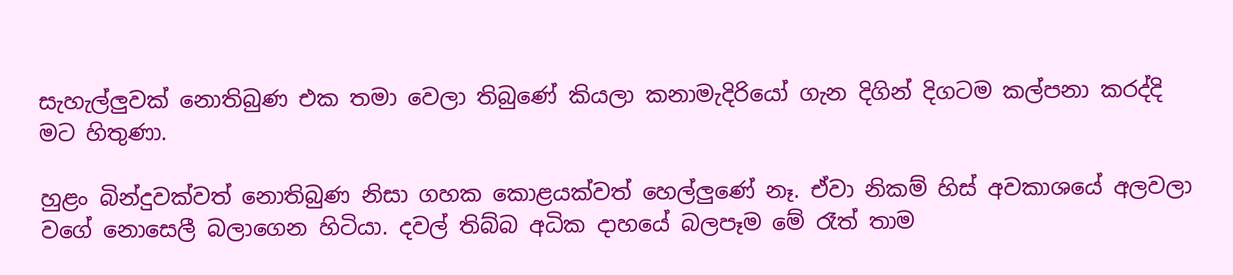සැහැල්ලුවක් නොතිබුණ එක තමා වෙලා තිබුණේ කියලා කනාමැදිරියෝ ගැන දිගින් දිගටම කල්පනා කරද්දි මට හිතුණා.

හුළං බින්දුවක්වත් නොතිබුණ නිසා ගහක කොළයක්වත් හෙල්ලුණේ නෑ. ඒවා නිකම් හිස් අවකාශයේ අලවලා වගේ නොසෙලී බලාගෙන හිටියා. දවල් තිබ්බ අධික දාහයේ බලපෑම මේ රෑත් තාම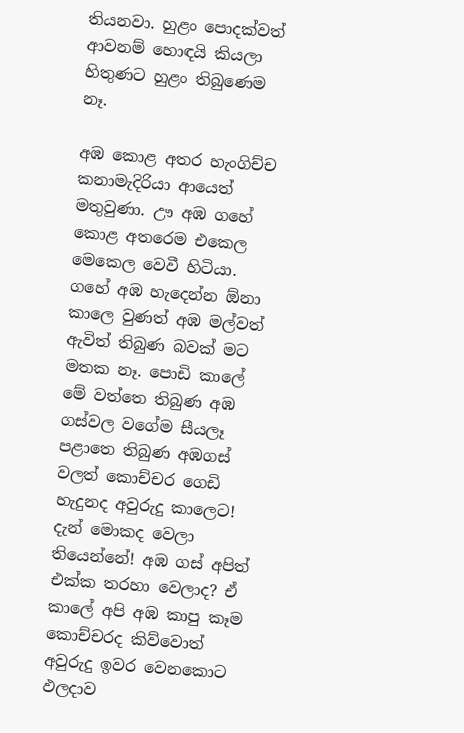තියනවා. හුළං පොදක්වත් ආවනම් හොඳයි කියලා හිතුණට හුළං තිබුණෙම නෑ.

අඹ කොළ අතර හැංගිච්ච කනාමැදිරියා ආයෙත් මතුවුණා. ඌ අඹ ගහේ කොළ අතරෙම එකෙල මෙකෙල වෙවී හිටියා. ගහේ අඹ හැදෙන්න ඕනා කාලෙ වුණත් අඹ මල්වත් ඇවිත් තිබුණ බවක් මට මතක නෑ. පොඩි කාලේ මේ වත්තෙ තිබුණ අඹ ගස්වල වගේම සීයලෑ පළාතෙ තිබුණ අඹගස් වලත් කොච්චර ගෙඩි හැදුනද අවුරුදු කාලෙට! දැන් මොකද වෙලා තියෙන්නේ! අඹ ගස් අපිත් එක්ක තරහා වෙලාද? ඒ කාලේ අපි අඹ කාපු කෑම කොච්චරද කිව්වොත් අවුරුදු ඉවර වෙනකොට ඵලදාව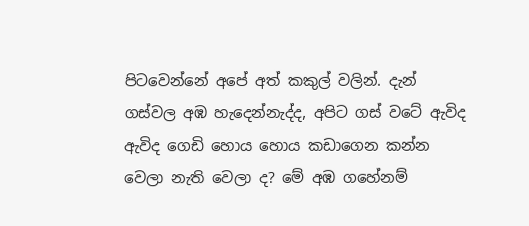පිටවෙන්නේ අපේ අත් කකුල් වලින්. දැන් ගස්වල අඹ හැදෙන්නැද්ද, අපිට ගස් වටේ ඇවිද ඇවිද ගෙඩි හොය හොය කඩාගෙන කන්න වෙලා නැති වෙලා ද? මේ අඹ ගහේනම්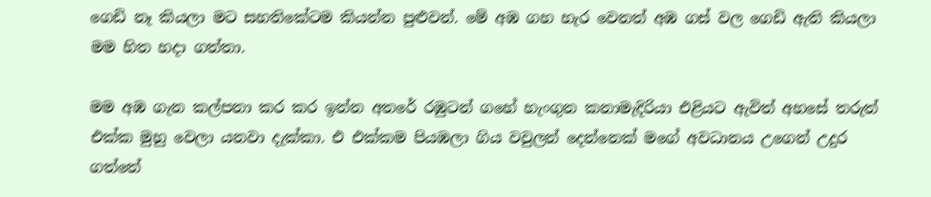ගෙඩි නෑ කියලා මට සහතිකේටම කියන්න පුළුවන්. මේ අඹ ගහ හැර වෙනත් අඹ ගස් වල ගෙඩි ඇති කියලා මම හිත හදා ගත්තා.

මම අඹ ගැන කල්පනා කර කර ඉන්න අතරේ රඹුටන් ගහේ හැංගුන කනාමැදිරියා එළියට ඇවිත් අහසේ තරුත් එක්ක මුහු වෙලා යනවා දැක්කා. එ එක්කම පියඹලා ගිය වවුලන් දෙන්නෙක් මගේ අවධානය උගෙන් උදුර ගත්තේ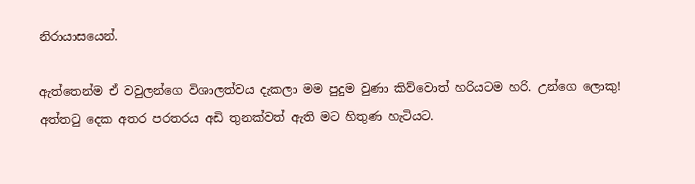නිරායාසයෙන්.

ඇත්තෙන්ම ඒ වවුලන්ගෙ විශාලත්වය දැකලා මම පුදුම වුණා කිව්වොත් හරියටම හරි. උන්ගෙ ලොකු! අත්ත‍ටු දෙක අතර පරතරය අඩි තුනක්වත් ඇති මට හිතුණ හැටියට.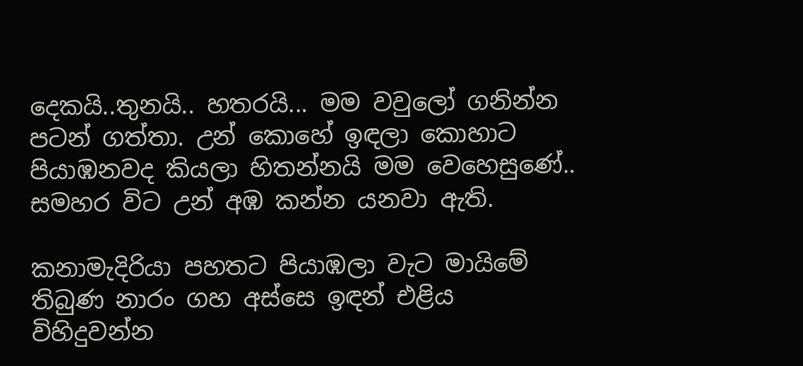දෙකයි..තුනයි.. හතරයි... මම වවුලෝ ගනින්න පටන් ගත්තා. උන් කොහේ ඉඳලා කොහාට පියාඹනවද කියලා හිතන්නයි මම වෙහෙසුණේ.. සමහර විට උන් අඹ කන්න යනවා ඇති.

කනාමැදිරියා පහතට පියාඹලා වැට මායිමේ තිබුණ නාරං ගහ අස්සෙ ඉඳන් එළිය විහිදුවන්න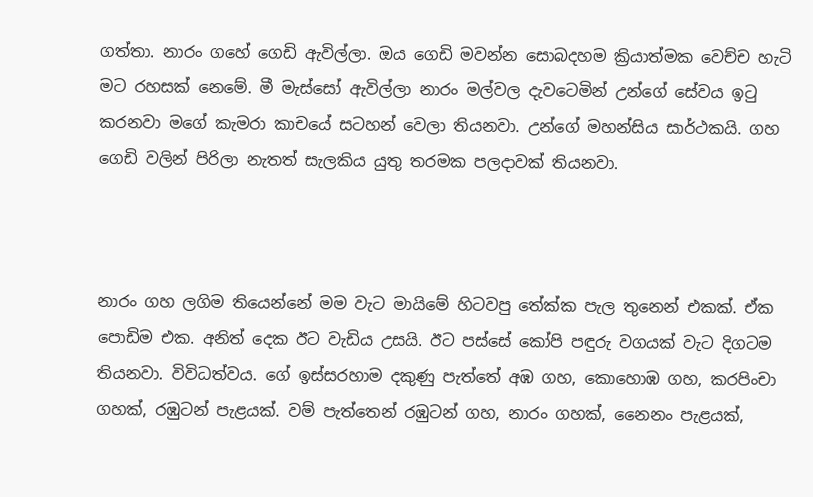ගත්තා. නාරං ගහේ ගෙඩි ඇවිල්ලා. ඔය ගෙඩි මවන්න සොබදහම ක්‍රියාත්මක වෙච්ච හැටි මට රහසක් නෙමේ. මී මැස්සෝ ඇවිල්ලා නාරං මල්වල දැවටෙමින් උන්ගේ සේවය ඉ‍ටු කරනවා මගේ කැමරා කාචයේ සටහන් වෙලා තියනවා. උන්ගේ මහන්සිය සාර්ථකයි. ගහ ගෙඩි වලින් පිරිලා නැතත් සැලකිය යුතු තරමක පලදාවක් තියනවා.



නාරං ගහ ලගිම තියෙන්නේ මම වැට මායිමේ හිටවපු තේක්ක පැල තුනෙන් එකක්. ඒක පොඩිම එක. අනිත් දෙක ඊට වැඩිය උසයි. ඊට පස්සේ කෝපි පඳුරු වගයක් වැට දිගටම තියනවා. විවිධත්වය. ගේ ඉස්සරහාම දකුණු පැත්තේ අඹ ගහ, කොහොඹ ගහ, කරපිංචා ගහක්, රඹුටන් පැළයක්. වම් පැත්තෙන් රඹුටන් ගහ, නාරං ගහක්, නෛනං පැළයක්,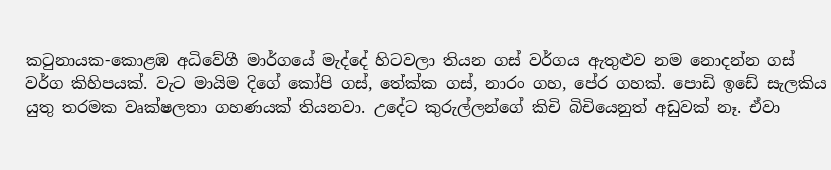ක‍ටුනායක-කොළඹ අධිවේගී මාර්ගයේ මැද්දේ හිටවලා තියන ගස් වර්ගය ඇතුළුව නම නොදන්න ගස් වර්ග කිහිපයක්. වැට මායිම දිගේ කෝපි ගස්, තේක්ක ගස්, නාරං ගහ, පේර ගහක්. පොඩි ඉඩේ සැලකිය යුතු තරමක වෘක්ෂලතා ගහණයක් තියනවා. උදේට කුරුල්ලන්ගේ කිචි බිචියෙනුත් අඩුවක් නෑ. ඒවා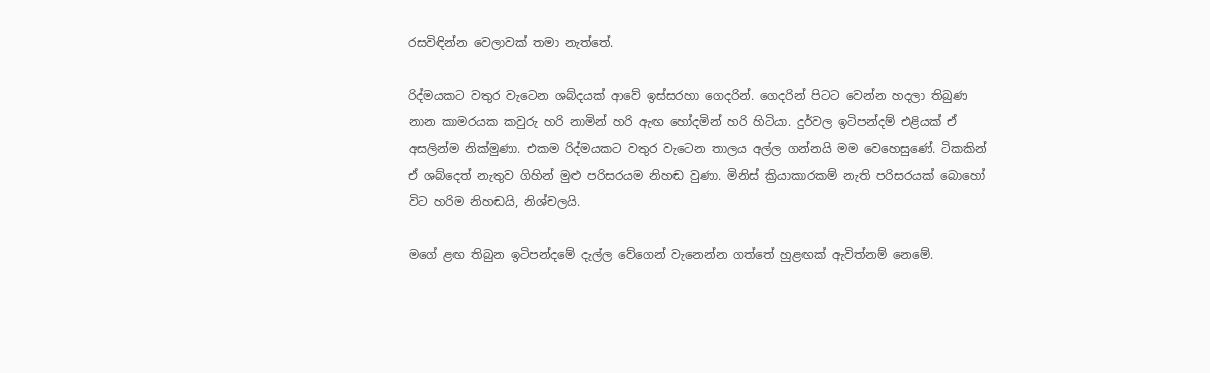රසවිඳින්න වෙලාවක් තමා නැත්තේ.

රිද්මයකට වතුර වැටෙන ශබ්දයක් ආවේ ඉස්සරහා ගෙදරින්. ගෙදරින් පිටට වෙන්න හදලා තිබුණ නාන කාමරයක කවුරු හරි නාමින් හරි ඇඟ හෝදමින් හරි හිටියා. දුර්වල ඉටිපන්දම් එළියක් ඒ අසලින්ම නික්මුණා. එකම රිද්මයකට වතුර වැටෙන තාලය අල්ල ගන්නයි මම වෙහෙසුණේ. ටිකකින් ඒ ශබ්දෙත් නැතුව ගිහින් මුළු පරිසරයම නිහඬ වුණා. මිනිස් ක්‍රියාකාරකම් නැති පරිසරයක් බොහෝ විට හරිම නිහඬයි, නිශ්චලයි.

මගේ ළඟ තිබුන ඉටිපන්දමේ දැල්ල වේගෙන් වැනෙන්න ගත්තේ හුළඟක් ඇවිත්නම් නෙමේ.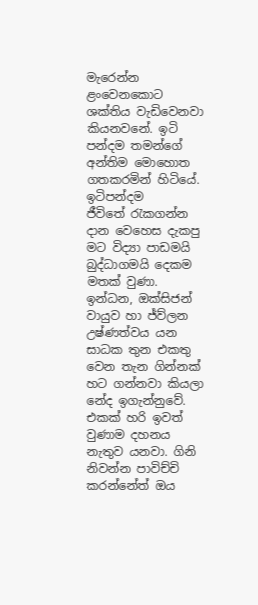මැරෙන්න ළංවෙනකොට ශක්තිය වැඩිවෙනවා කියනවනේ. ඉටි පන්දම තමන්ගේ අන්තිම මොහොත ගතකරමින් හිටියේ. ඉටිපන්දම ජීවිතේ ‍රැකගන්න දාන වෙහෙස දැකපු මට විද්‍යා පාඩමයි බුද්ධාගමයි දෙකම මතක් වුණා. ඉන්ධන, ඔක්සිජන් වායුව හා ජ්ව්ලන උෂ්ණත්වය යන සාධක තුන එකතු වෙන තැන ගින්නක් හට ගන්නවා කියලා නේද ඉගැන්නුවේ. එකක් හරි ඉවත් වුණාම දහනය නැතුව යනවා. ගිනි නිවන්න පාවිච්චි කරන්නේත් ඔය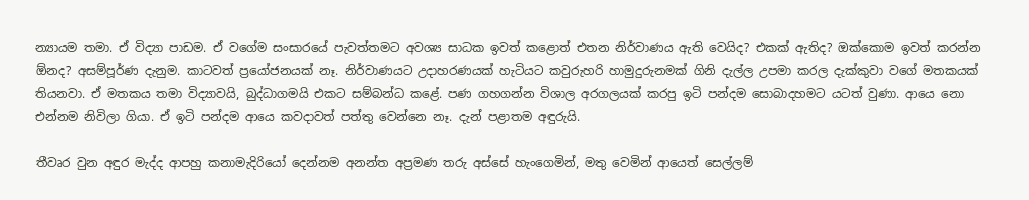න්‍යායම තමා. ඒ විද්‍යා පාඩම. ඒ වගේම සංසාරයේ පැවත්තමට අවශ්‍ය සාධක ඉවත් කළොත් එතන නිර්වාණය ඇති වෙයිද? එකක් ඇතිද? ඔක්කොම ඉවත් කරන්න ඕනද? අසම්පූර්ණ දැනුම. කාටවත් ප්‍රයෝජනයක් නෑ. නිර්වාණයට උදාහරණයක් හැටියට කවුරුහරි හාමුදුරුනමක් ගිනි දැල්ල උපමා කරල දැක්කුවා වගේ මතකයක් තියනවා. ඒ මතකය තමා විද්‍යාවයි, බුද්ධාගමයි එකට සම්බන්ධ කළේ. පණ ගහගන්න විශාල අරගලයක් කරපු ඉටි පන්දම සොබාදහමට යටත් වුණා. ආයෙ නො එන්නම නිවිලා ගියා. ඒ ඉටි පන්දම ආයෙ කවදාවත් පත්තු වෙන්නෙ නෑ. දැන් පළාතම අඳුරුයි.

තීවෘර වුන අඳුර මැද්ද ආපහු කනාමැදිරියෝ දෙන්නම අනන්ත අප්‍රමණ තරු අස්සේ හැංගෙමින්, මතු වෙමින් ආයෙත් සෙල්ලම්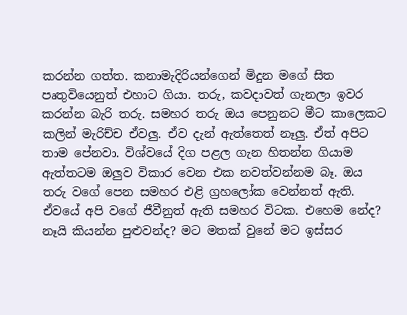කරන්න ගත්ත. කනාමැදිරියන්ගෙන් මිදුන මගේ සිත පෘතුවියෙනුත් එහාට ගියා. තරු, කවදාවත් ගැනලා ඉවර කරන්න බැරි තරු. සමහර තරු ඔය පෙනුනට මීට කාලෙකට කලින් මැරිච්ච ඒවලු. ඒව දැන් ඇත්තෙත් නෑලු. ඒත් අපිට තාම පේනවා. විශ්වයේ දිග පළල ගැන හිතන්න ගියාම ඇත්තටම ඔලුව විකාර වෙන එක නවත්වන්නම බෑ. ඔය තරු වගේ පෙන සමහර එළි ග්‍රහලෝක වෙන්නත් ඇති. ඒවයේ අපි වගේ ජීවීනුත් ඇති සමහර විටක. එහෙම නේද? නෑයි කියන්න පුළුවන්ද? මට මතක් වුනේ මට ඉස්සර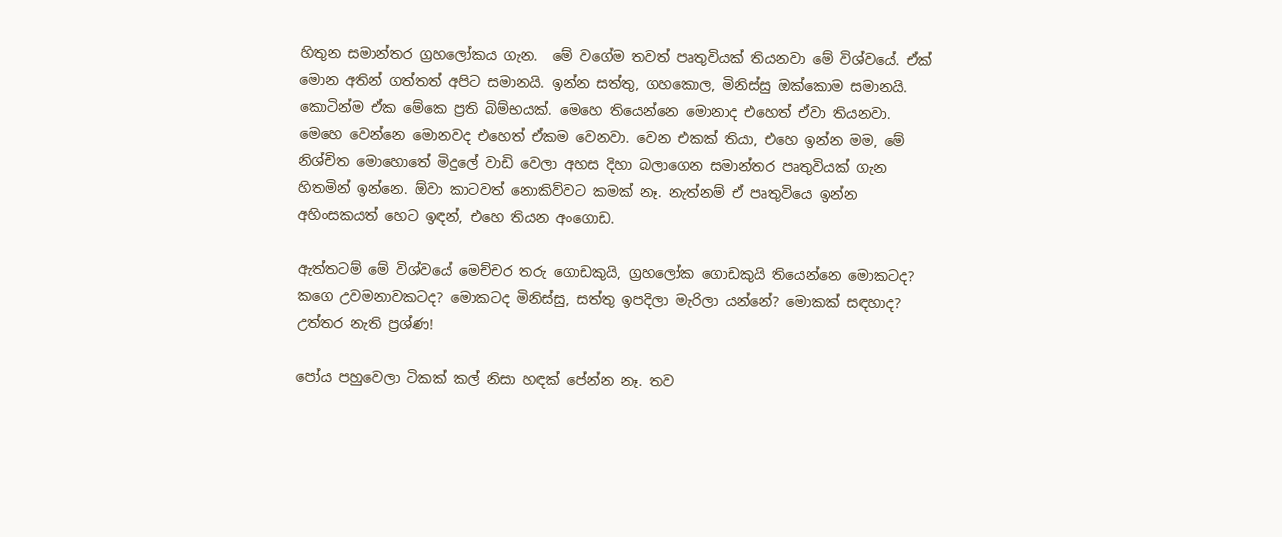හිතුන සමාන්තර ග්‍රහලෝකය ගැන.  මේ වගේම තවත් පෘතුවියක් තියනවා මේ විශ්වයේ. ඒක් මොන අතින් ගත්තත් අපිට සමානයි. ඉන්න සත්තු, ගහකොල, මිනිස්සු ඔක්කොම සමානයි. කොටින්ම ඒක මේකෙ ප්‍රති බිම්භයක්. මෙහෙ තියෙන්නෙ මොනාද එහෙත් ඒවා තියනවා. මෙහෙ වෙන්නෙ මොනවද එහෙත් ඒකම වෙනවා. වෙන එකක් තියා, එහෙ ඉන්න මම, මේ නිශ්චිත මොහොතේ මිදුලේ වාඩි වෙලා අහස දිහා බලාගෙන සමාන්තර පෘතුවියක් ගැන හිතමින් ඉන්නෙ. ඕවා කාටවත් නොකිව්වට කමක් නෑ. නැත්නම් ඒ පෘතුවියෙ ඉන්න අහිංසකයත් හෙට ඉඳන්, එහෙ තියන අංගොඩ.

ඇත්තටම් මේ විශ්වයේ මෙච්චර තරු ගොඩකුයි, ග්‍රහලෝක ගොඩකුයි තියෙන්නෙ මොකටද? කගෙ උවමනාවකටද? මොකටද මිනිස්සු, සත්තු ඉපදිලා මැරිලා යන්නේ? මොකක් සඳහාද? උත්තර නැති ප්‍රශ්ණ!

පෝය පහුවෙලා ටිකක් කල් නිසා හඳක් පේන්න නෑ. තව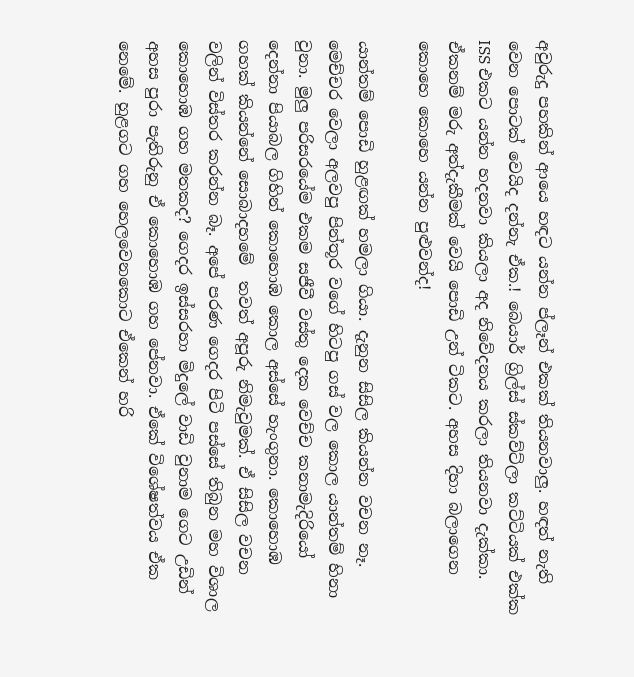අවුරුදු පහකින් ආයෙ හඳට යන්න ප්ලෑන් එකක් තියනවාලු. හඳත් නැති වෙන පොටක් වෙයිද දන්නැ ඒක.! බෙයාර් ග්‍රිල්ස් ස්කව්ට්ලා කට්ටියක් එක්ක ISS එකට යන්න හදනවා කියලා අද නිවේදනය කරලා තියනවා දැක්කා. ඒකනම් මරු අත්දැකීමක් වෙයි පොඩි උන් ටිකට. අහස දිහා බලාගෙන කොහෙ කොහෙ යන්න පුළුවන්ද!

යාන්තම් පොඩි හුළඟක් හමලා ගියා. දැනුන සිසිල කියන්න වචන නෑ. මෙච්චර වෙලා අලවපු පින්තූර වගේ හිටපු ගස් වල කොල යාන්තම් හිනා වුනා. මුලු පරිසරයේම එකම සජීවී වස්තු දෙක වෙච්ච කනාමැදිරියෝ දෙන්නා පියාබල ගිහින් කොහොඹ කොල අස්සේ හැංගුනා. කොහොඹ ගහක් කියන්නේ සොබාදහමේ  තවත් අපූරු නිමැවුමක්. ඒ සිසිල වචන වලින් විස්තර කරන්න බෑ. අපේ පරණ ගෙදර පිටි පස්සේ තිබුන මහ විශාල කොහොඹ ගහ මතකද? ගෙදර ඉස්සරහා මිදුලේ වාඩි වුනාම ගෙට උඩින් අහස පුරා පැතිරුනු ඒ කොහොඹ ගහ පේනවා. ඒකේ විශේෂත්වය ඒක නෙමේ. හුළගට ගහ හෙලවෙනකොට ඒකෙන් හරි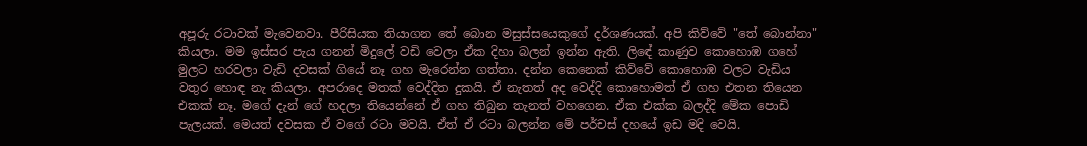අපූරු රටාවක් මැවෙනවා. පීරිසියක තියාගන තේ බොන මසුස්සයෙකුගේ දර්ශණයක්. අපි කිව්වේ "තේ බොන්නා" කියලා. මම ඉස්සර පැය ගනන් මිදුලේ වඩි වෙලා ඒක දිහා බලන් ඉන්න ඇති. ලිඳේ කාණුව කොහොඹ ගහේ මුලට හරවලා වැඩි දවසක් ගියේ නෑ ගහ මැරෙන්න ගත්තා. දන්න කෙනෙක් කිව්වේ කොහොඹ වලට වැඩිය වතුර හොඳ නැ කියලා. අපරාදෙ මතක් වෙද්දිත දුකයි. ඒ නැතත් අද වෙද්දි කොහොමත් ඒ ගහ එතන තියෙන එකක් නෑ. මගේ දැන් ගේ හදලා තියෙන්නේ ඒ ගහ තිබුන තැනත් වහගෙන. ඒක එක්ක බලද්දි මේක පොඩි පැලයක්. මෙයත් දවසක ඒ වගේ රටා මවයි. ඒත් ඒ රටා බලන්න මේ පර්චස් දහයේ ඉඩ මදි වෙයි.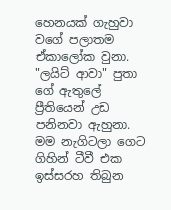හෙනයක් ගැහුවා වගේ පලාතම ඒකාලෝක වුනා. "ලයිට් ආවා" පුතා ගේ ඇතුලේ ප්‍රීතියෙන් උඩ පනිනවා ඇහුනා. මම නැගිටලා ගෙට ගිහින් ටීවී එක ඉස්සරහ තිබුන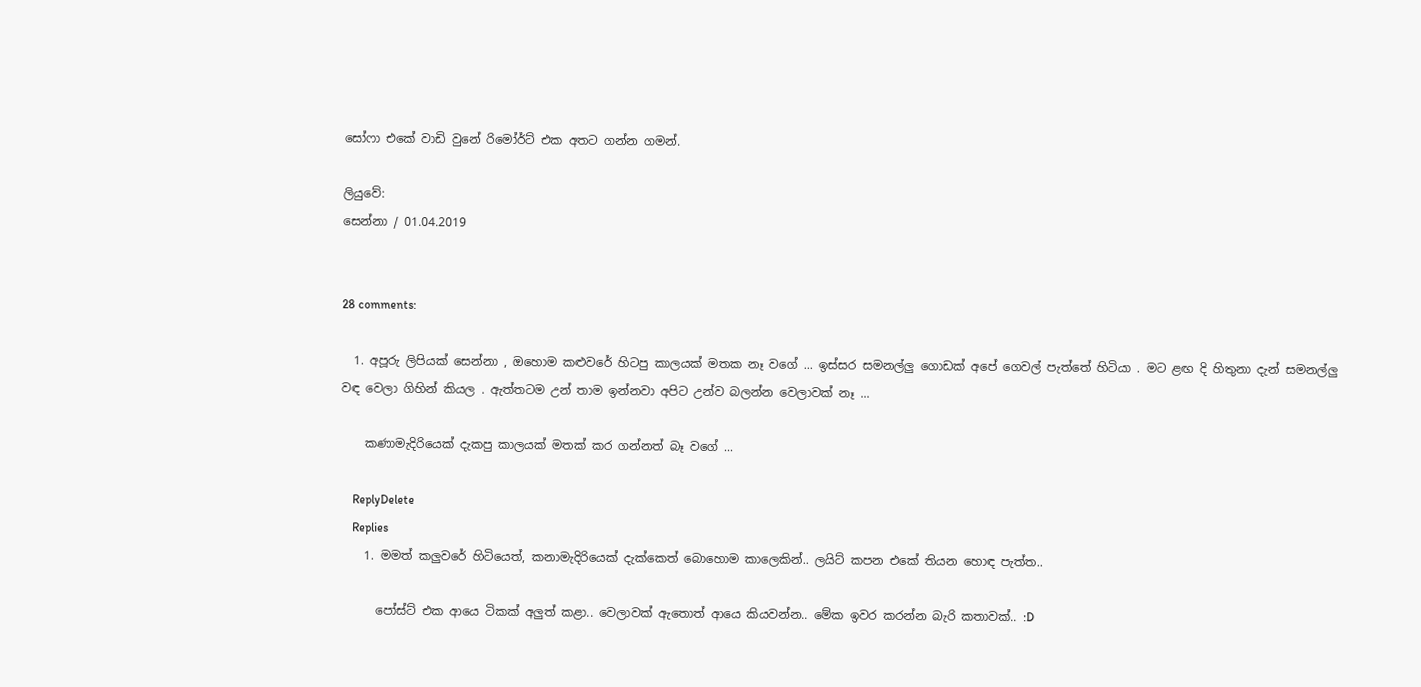සෝෆා එකේ වාඩි වුනේ රිමෝර්ට් එක අතට ගන්න ගමන්.

ලියුවේ:
සෙන්නා / 01.04.2019


28 comments:

  1. අපූරු ලිපියක් සෙන්නා , ඔහොම කළුවරේ හිටපු කාලයක් මතක නෑ වගේ ... ඉස්සර සමනල්ලු ගොඩක් අපේ ගෙවල් පැත්තේ හිටියා . මට ළඟ දි හිතුනා දැන් සමනල්ලු වඳ වෙලා ගිහින් කියල . ඇත්තටම උන් තාම ඉන්නවා අපිට උන්ව බලන්න වෙලාවක් නෑ ...

    කණාමැදිරියෙක් දැකපු කාලයක් මතක් කර ගන්නත් බෑ වගේ ...

    ReplyDelete
    Replies
    1. මමත් කලුවරේ හිටියෙත්, කනාමැදිරියෙක් දැක්කෙත් බොහොම කාලෙකින්.. ලයිට් කපන එකේ තියන හොඳ පැත්ත..

      පෝස්ට් එක ආයෙ ටිකක් අලුත් කළා.. වෙලාවක් ඇතොත් ආයෙ කියවන්න.. මේක ඉවර කරන්න බැරි කතාවක්.. :D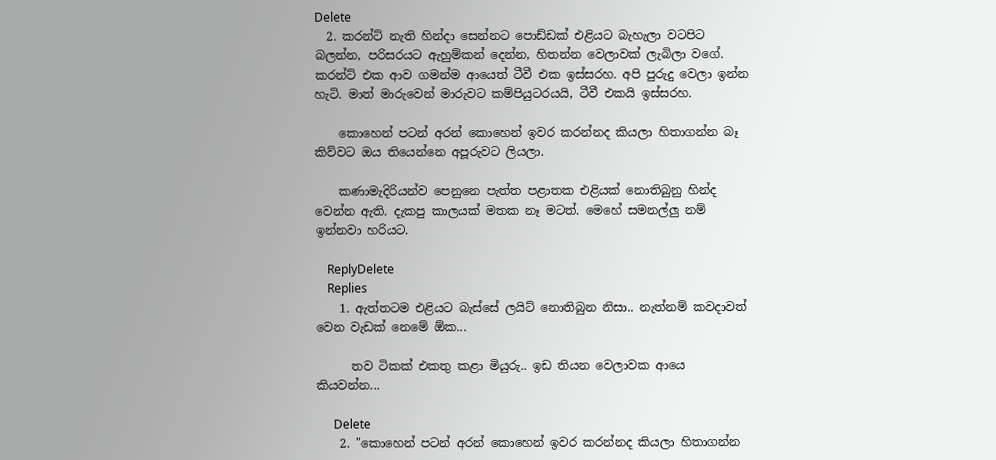Delete
  2. කරන්ට් නැති හින්දා සෙන්නට පොඩ්ඩක් එළියට බැහැලා වටපිට බලන්න, පරිසරයට ඇහුම්කන් දෙන්න, හිතන්න වෙලාවක් ලැබිලා වගේ. කරන්ට් එක ආව ගමන්ම ආයෙත් ටීවී එක ඉස්සරහ. අපි පුරුදු වෙලා ඉන්න හැටි. මාත් මාරුවෙන් මාරුවට කම්පියුටරයයි, ටීවී එකයි ඉස්සරහ.

    කොහෙන් පටන් අරන් කොහෙන් ඉවර කරන්නද කියලා හිතාගන්න බෑ කිව්වට ඔය තියෙන්නෙ අපූරුවට ලියලා.

    කණාමැදිරියන්ව පෙනුනෙ පැත්ත පළාතක එළියක් නොතිබුනු හින්ද වෙන්න ඇති. දැකපු කාලයක් මතක නෑ මටත්. මෙහේ සමනල්ලු නම් ඉන්නවා හරියට.

    ReplyDelete
    Replies
    1. ඇත්තටම එළියට බැස්සේ ලයිට් නොතිබුන නිසා.. නැත්නම් කවදාවත් වෙන වැඩක් නෙමේ ඕක...

      තව ටිකක් එකතු කළා මියුරු.. ඉඩ තියන වෙලාවක ආයෙ කියවන්න...

      Delete
    2. "කොහෙන් පටන් අරන් කොහෙන් ඉවර කරන්නද කියලා හිතාගන්න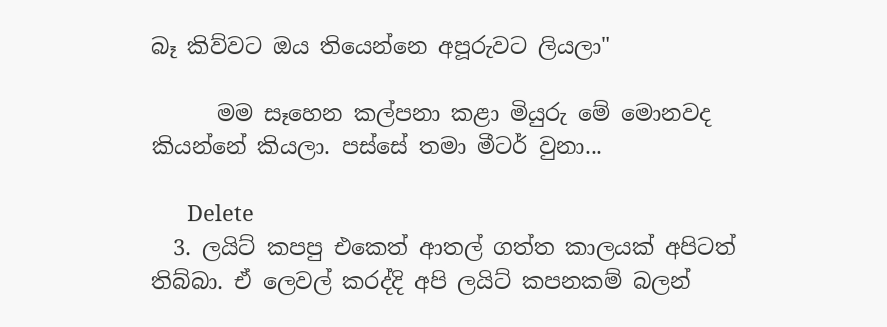බෑ කිව්වට ඔය තියෙන්නෙ අපූරුවට ලියලා"

      මම සෑහෙන කල්පනා කළා මියුරු මේ මොනවද කියන්නේ කියලා. පස්සේ තමා මීටර් වුනා...

      Delete
  3. ලයිට් කපපු එකෙත් ආතල් ගත්ත කාලයක් අපිටත් තිබ්බා. ඒ ලෙවල් කරද්දි අපි ලයිට් කපනකම් බලන්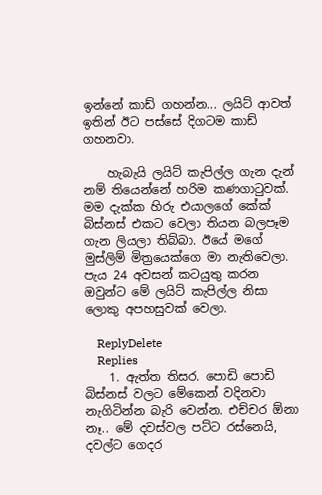ඉන්නේ කාඩ් ගහන්න... ලයිට් ආවත් ඉතින් ඊට පස්සේ දිගටම කාඩ් ගහනවා.

    හැබැයි ලයිට් කැපිල්ල ගැන දැන් නම් තියෙන්නේ හරිම කණගාටුවක්. මම දැක්ක හිරු එයාලගේ කේක් බිස්නස් එකට වෙලා තියන බලපෑම ගැන ලියලා තිබ්බා. ඊයේ මගේ මුස්ලිම් මිත්‍රයෙක්ගෙ මා නැතිවෙලා. පැය 24 අවසන් කටයුතු කරන ඔවුන්ට මේ ලයිට් කැපිල්ල නිසා ලොකු අපහසුවක් වෙලා.

    ReplyDelete
    Replies
    1. ඇත්ත තිසර. පොඩි පොඩි බිස්නස් වලට මේකෙන් වදිනවා නැගිටින්න බැරි වෙන්න. එච්චර ඕනා නෑ.. මේ දවස්වල පට්ට රස්නෙයි, දවල්ට ගෙදර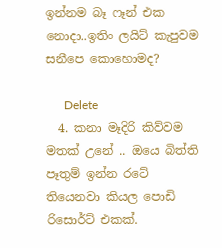ඉන්නම බෑ ෆෑන් එක නොදා..ඉතිං ලයිට් කැපුවම සනීපෙ කොහොමද?

      Delete
  4. කනා මෑදිරි කිව්වම මතක් උනේ .. ඔයෙ බිත්ති පෑතුම් ඉන්න රටේ තියෙනවා කියල පොඩි රිසොර්ට් එකක්.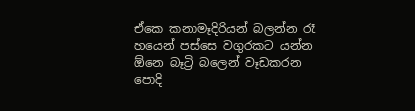ඒකෙ කනාමෑදිරියන් බලන්න රෑ හයෙන් පස්සෙ වගුරකට යන්න ඕනෙ බෑට්‍රි බලෙන් වෑඩකරන පොදි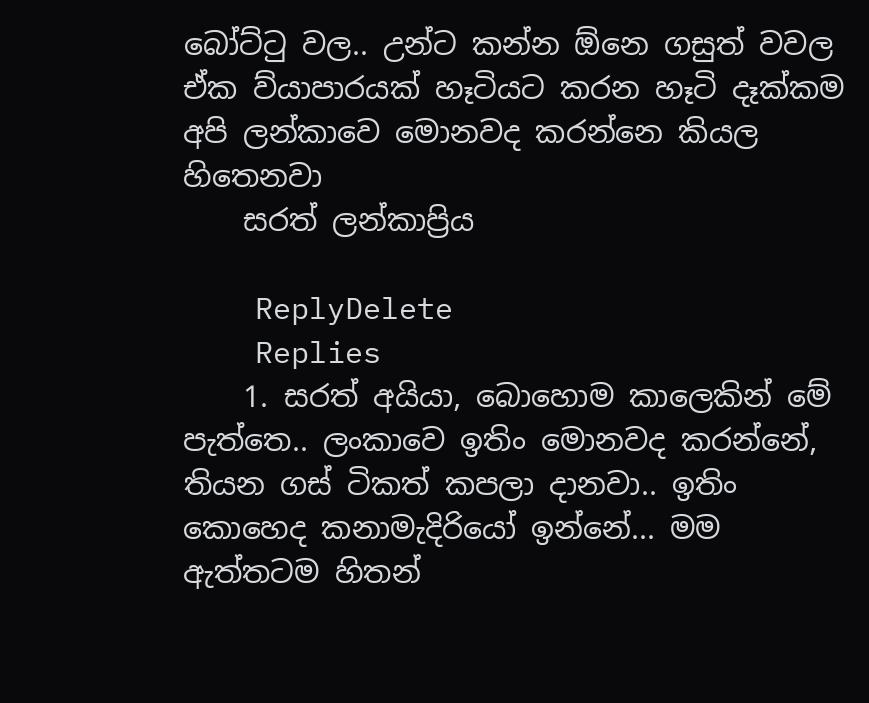බෝට්ටු වල.. උන්ට කන්න ඕනෙ ගසුත් වවල ඒක ව්යාපාරයක් හෑටියට කරන හෑටි දෑක්කම අපි ලන්කාවෙ මොනවද කරන්නෙ කියල හිතෙනවා
    සරත් ලන්කාප්‍රිය

    ReplyDelete
    Replies
    1. සරත් අයියා, බොහොම කාලෙකින් මේ පැත්තෙ.. ලංකාවෙ ඉතිං මොනවද කරන්නේ, තියන ගස් ටිකත් කපලා දානවා.. ඉතිං කොහෙද කනාමැදිරියෝ ඉන්නේ... මම ඇත්තටම හිතන්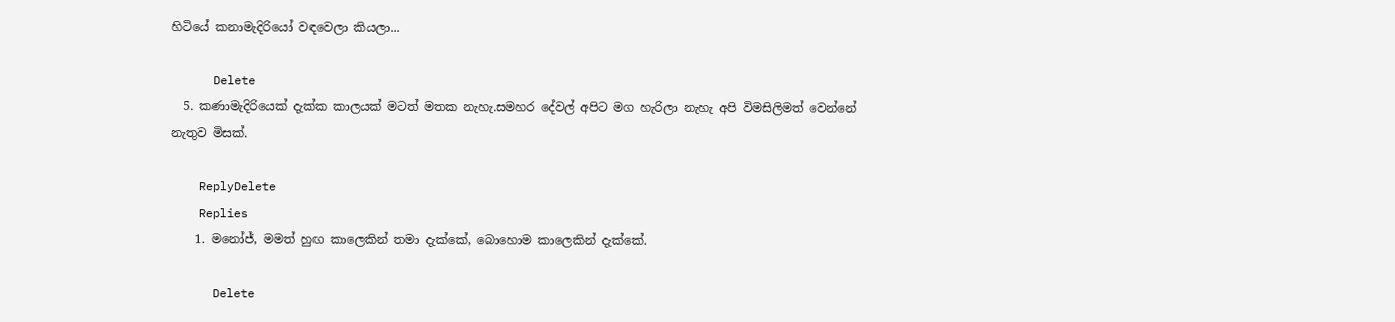හිටියේ කනාමැදිරියෝ වඳවෙලා කියලා...

      Delete
  5. කණාමැදිරියෙක් දැක්ක කාලයක් මටත් මතක නැහැ.සමහර දේවල් අපිට මග හැරිලා නැහැ අපි විමසිලිමත් වෙන්නේ නැතුව මිසක්.

    ReplyDelete
    Replies
    1. මනෝජ්, මමත් හුඟ කාලෙකින් තමා දැක්කේ, බොහොම කාලෙකින් දැක්කේ.

      Delete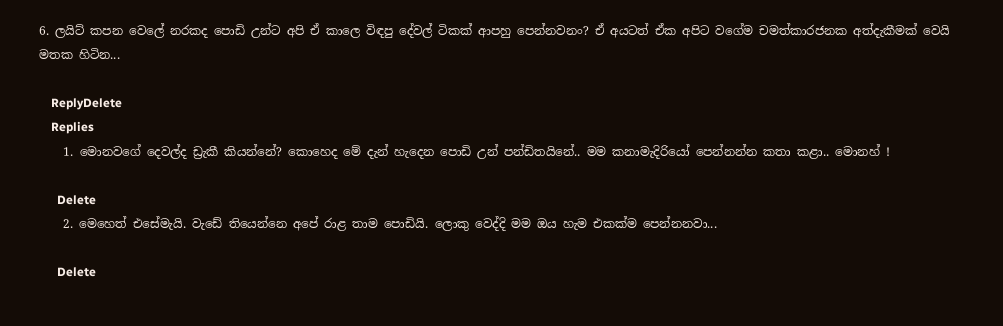6. ලයිට් කපන වෙලේ නරකද පොඩි උන්ට අපි ඒ කාලෙ විඳපු දේවල් ටිකක් ආපහු පෙන්නවනං? ඒ අයටත් ඒක අපිට වගේම චමත්කාරජනක අත්දැකීමක් වෙයි මතක හිටින...

    ReplyDelete
    Replies
    1. මොනවගේ දෙවල්ද ඩ්‍රැකී කියන්නේ? කොහෙද මේ දැන් හැදෙන පොඩි උන් පන්ඩිතයිනේ.. මම කනාමැදිරියෝ පෙන්නන්න කතා කළා.. මොනහ් !

      Delete
    2. මෙහෙත් එසේමැයි. වැඩේ තියෙන්නෙ අපේ රාළ තාම පොඩියි. ලොකු වෙද්දි මම ඔය හැම එකක්ම පෙන්නනවා...

      Delete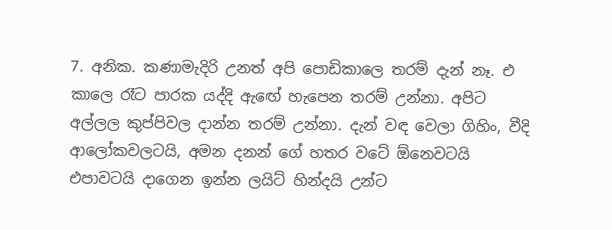7. අනික. කණාමැදිරි උනත් අපි පොඩිකාලෙ තරම් දැන් නෑ. එ කාලෙ රෑට පාරක යද්දි ඇඟේ හැපෙන තරම් උන්නා. අපිට අල්ලල කුප්පිවල දාන්න තරම් උන්නා. දැන් වඳ වෙලා ගිහිං, වීදි ආලෝකවලටයි, අමන දනන් ගේ හතර වටේ ඕනෙවටයි එපාවටයි දාගෙන ඉන්න ලයිට් හින්දයි උන්ට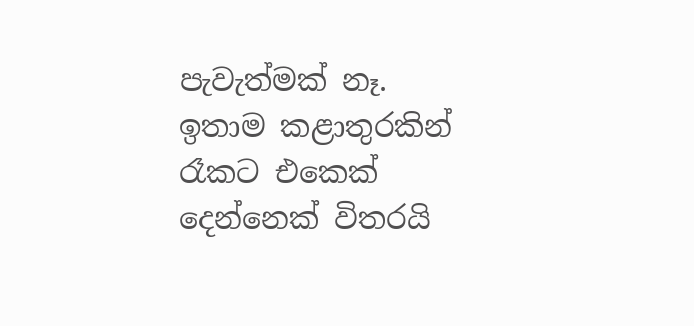පැවැත්මක් නෑ. ඉතාම කළාතුරකින් රෑකට එකෙක් දෙන්නෙක් විතරයි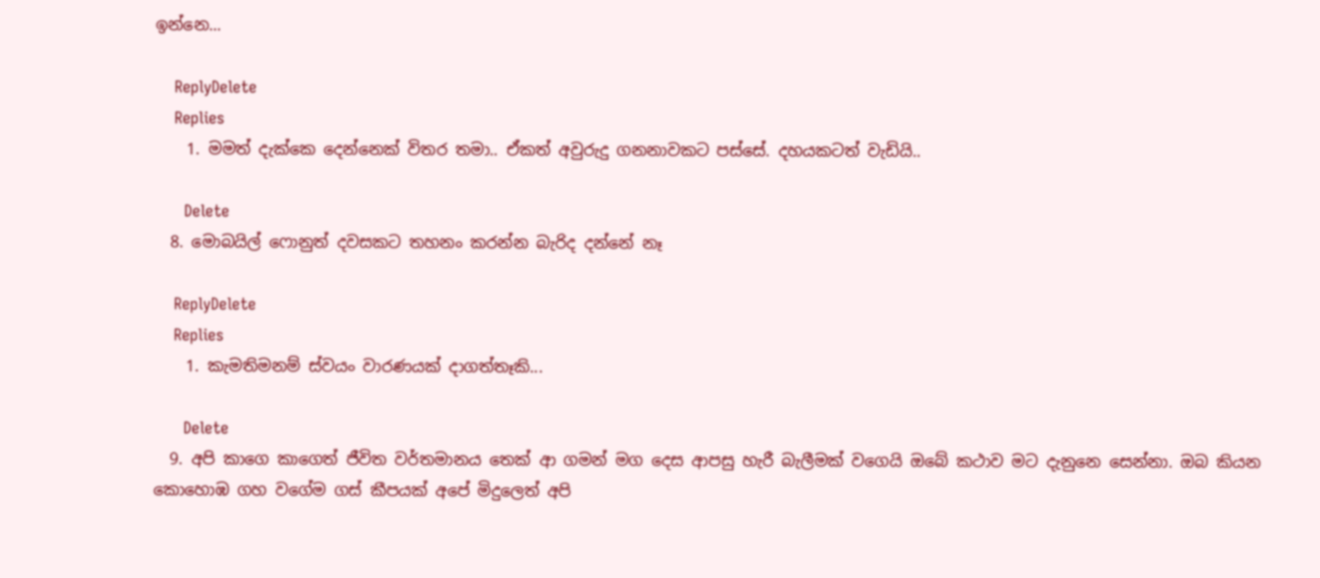ඉන්නෙ...

    ReplyDelete
    Replies
    1. මමත් දැක්කෙ දෙන්නෙක් විතර තමා.. ඒකත් අවුරුදු ගනනාවකට පස්සේ. දහයකටත් වැඩියි..

      Delete
  8. මොබයිල් ෆොනුත් දවසකට තහනං කරන්න බැරිද දන්නේ නෑ

    ReplyDelete
    Replies
    1. කැමතිමනම් ස්වයං වාරණයක් දාගත්තෑකි...

      Delete
  9. අපි කාගෙ කාගෙත් ජීවිත වර්තමානය තෙක් ආ ගමන් මග දෙස ආපසු හැරී බැලීමක් වගෙයි ඔබේ කථාව මට දැනුනෙ සෙන්නා. ඔබ කියන කොහොඹ ගහ වගේම ගස් කීපයක් අපේ මිදුලෙත් අපි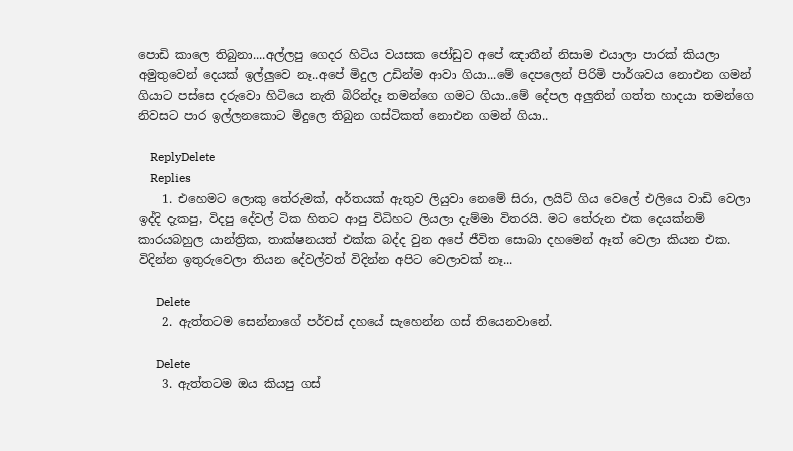පොඩි කාලෙ තිබුනා....අල්ලපු ගෙදර හිටිය වයසක ජෝඩුව අපේ ඤාතීන් නිසාම එයාලා පාරක් කියලා අමුතුවෙන් දෙයක් ඉල්ලුවෙ නෑ..අපේ මිදුල උඩින්ම ආවා ගියා...මේ දෙපලෙන් පිරිමි පාර්ශවය නොඑන ගමන් ගියාට පස්සෙ දරුවො හිටියෙ නැති බිරින්දෑ තමන්ගෙ ගමට ගියා..මේ දේපල අලුතින් ගත්ත හාදයා තමන්ගෙ නිවසට පාර ඉල්ලනකොට මිදුලෙ තිබුන ගස්ටිකත් නොඑන ගමන් ගියා..

    ReplyDelete
    Replies
    1. එහෙමට ලොකු තේරුමක්, අර්තයක් ඇතුව ලියුවා නෙමේ සිරා, ලයිට් ගිය වෙලේ එලියෙ වාඩි වෙලා ඉද්දි දැකපු, විදපු දේවල් ටික හිතට ආපු විධිහට ලියලා දැම්මා විතරයි. මට තේරුන එක දෙයක්නම් කාරයබහුල යාන්ත්‍රික, තාක්ෂනයත් එක්ක බද්ද වුන අපේ ජීවිත සොබා දහමෙන් ඈත් වෙලා කියන එක. විදින්න ඉතුරුවෙලා තියන දේවල්වත් විදින්න අපිට වෙලාවක් නෑ...

      Delete
    2. ඇත්තටම සෙන්නාගේ පර්චස් දහයේ සැහෙන්න ගස් තියෙනවානේ.

      Delete
    3. ඇත්තටම ඔය කියපු ගස්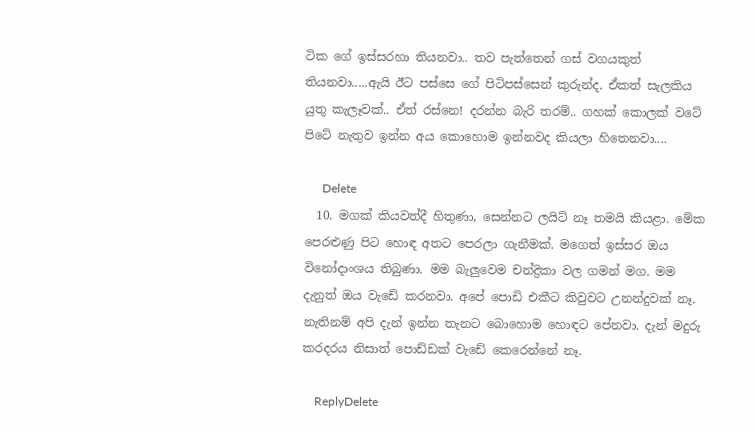ටික ගේ ඉස්සරහා තියනවා.. තව පැත්තෙන් ගස් වගයකුත් තියනවා.....ඇයි ඊට පස්සෙ ගේ පිටිපස්සෙන් කුරුන්ද. ඒකත් සැලකිය යුතු කැලෑවක්.. ඒත් රස්නෙ! දරන්න බැරි තරම්.. ගහක් කොලක් වටේ පිටේ නැතුව ඉන්න අය කොහොම ඉන්නවද කියලා හිතෙනවා....

      Delete
  10. මගක් කියවත්දී හිතුණා, සෙන්නට ලයිට් නෑ තමයි කියළා. මේක පෙරළුණු පිට හොඳ අතට පෙරලා ගැනීමක්. මගෙත් ඉස්සර ඔය විනෝදාංශය තිබුණා. මම බැලුවෙම චන්ද්‍රිකා වල ගමන් මග. මම දැනුත් ඔය වැඩේ කරනවා. අපේ පොඩි එකීට කිවුවට උනන්දුවක් නෑ. නැතිනම් අපි දැන් ඉන්න තැනට බොහොම හොඳට පේනවා. දැන් මදුරු කරදරය නිසාත් පොඩ්ඩක් වැඩේ කෙරෙන්නේ නෑ.

    ReplyDelete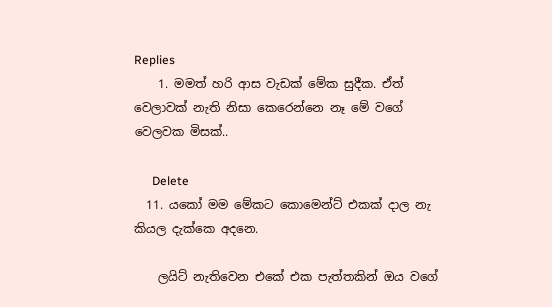Replies
    1. මමත් හරි ආස වැඩක් මේක සුදීක. ඒත් වෙලාවක් නැති නිසා කෙරෙන්නෙ නෑ මේ වගේ වෙලවක මිසක්..

      Delete
  11. යකෝ මම මේකට කොමෙන්ට් එකක් දාල නැ කියල දැක්කෙ අදනෙ.

    ලයිට් නැතිවෙන එකේ එක පැත්තකින් ඔය වගේ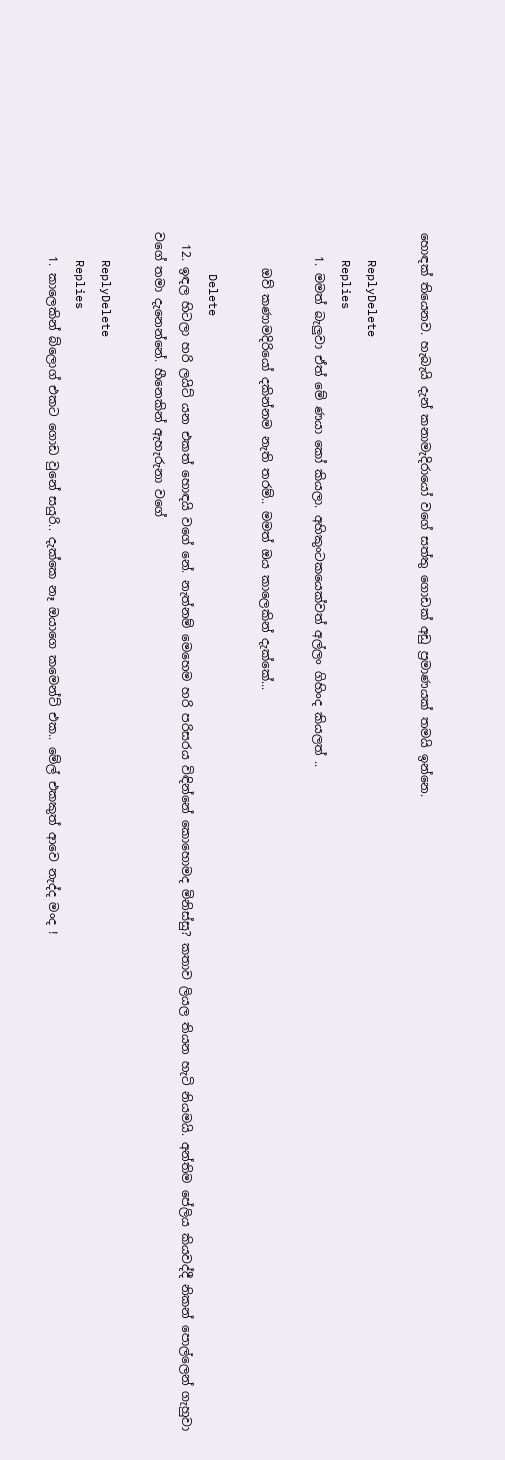හොඳක් තියෙනව. හැබැයි දැන් කනාමැදිරායෝ වගේ සත්තු ගොඩක් අඩු ප්‍රමාණයක් තමයි ඉන්නෙ.

    ReplyDelete
    Replies
    1. මමත් බැලුවා ඒත් මේ ණයා කෝ කියලා. අහිකුංටකයෙක්වත් අල්ලං ගිහිංද කියලත් ..

      ඔව් කණාමදිරියෝ දකින්නම නැති තරම්.. මමත් ඔය කාලෙකින් දැක්කේ...

      Delete
  12. ඉඳල හිටලා හරි ලයිට් යන එකත් හොඳයි වගේ නේ. නැත්නම් මෙහෙම හරි පරිසරය විඳින්නේ කොහොමද මිනිස්සු? කතාව ලියල තියන හැටි නියමයි. අන්තිම පේලිය කියවද්දී නිකන් පොල්ලෙන් ගැහුවා වගේ තමා දැනෙන්නේ. හීනෙකින් ඇහැරුනා වගේ

    ReplyDelete
    Replies
    1. කාලෙකින් බ්ලොග් එකට ගොඩ වුනේ සයුරි.. දැක්කෙ නෑ ඔයාගෙ කමෙන්ට් එක.. මේල් එකකුත් ආවෙ නැද්ද මංද !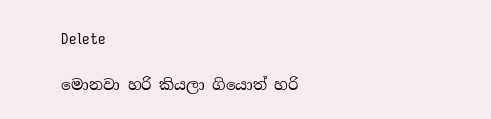Delete

මොනවා හරි කියලා ගියොත් හරි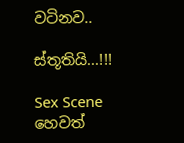වටිනව..

ස්තූතියි...!!!

Sex Scene හෙවත්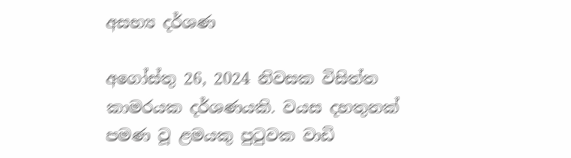අසභ්‍ය‍ දර්ශණ

අගෝස්තු 26, 2024 නිවසක විසිත්ත කාමරයක දර්ශණයකි. වයස දහතුනක් පමණ වූ ළමයකු පුටුවක වාඩි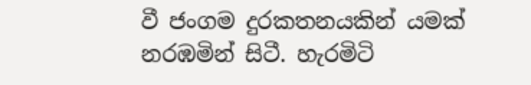වී ජංගම දුරකතනයකින් යමක් නරඹමින් සිටී. හැරමිටි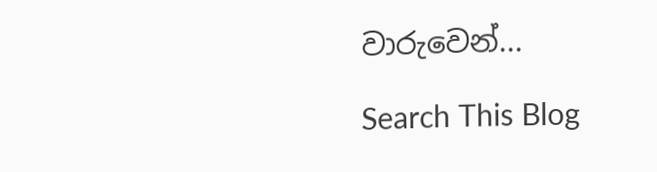වාරුවෙන්...

Search This Blog